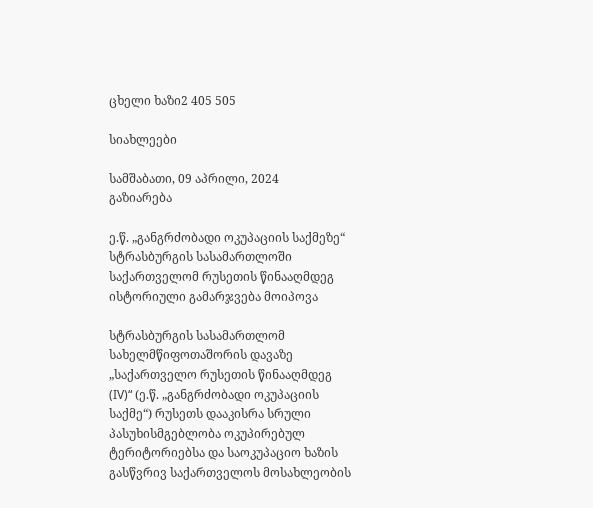ცხელი ხაზი2 405 505

სიახლეები

სამშაბათი, 09 აპრილი, 2024
გაზიარება

ე.წ. „განგრძობადი ოკუპაციის საქმეზე“ სტრასბურგის სასამართლოში საქართველომ რუსეთის წინააღმდეგ ისტორიული გამარჯვება მოიპოვა

სტრასბურგის სასამართლომ სახელმწიფოთაშორის დავაზე „საქართველო რუსეთის წინააღმდეგ (IV)“ (ე.წ. „განგრძობადი ოკუპაციის საქმე“) რუსეთს დააკისრა სრული პასუხისმგებლობა ოკუპირებულ ტერიტორიებსა და საოკუპაციო ხაზის გასწვრივ საქართველოს მოსახლეობის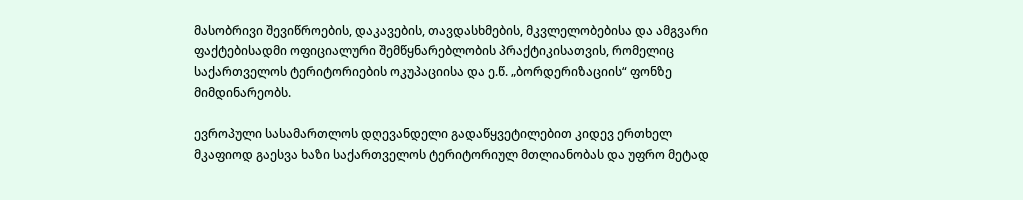მასობრივი შევიწროების, დაკავების, თავდასხმების, მკვლელობებისა და ამგვარი ფაქტებისადმი ოფიციალური შემწყნარებლობის პრაქტიკისათვის, რომელიც საქართველოს ტერიტორიების ოკუპაციისა და ე.წ. „ბორდერიზაციის“ ფონზე მიმდინარეობს.

ევროპული სასამართლოს დღევანდელი გადაწყვეტილებით კიდევ ერთხელ მკაფიოდ გაესვა ხაზი საქართველოს ტერიტორიულ მთლიანობას და უფრო მეტად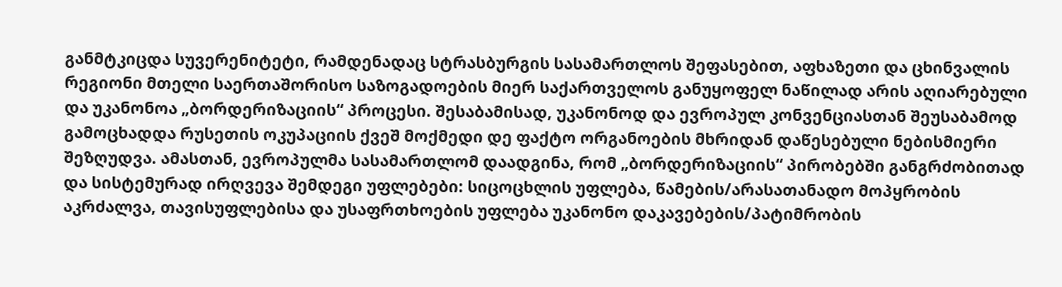განმტკიცდა სუვერენიტეტი, რამდენადაც სტრასბურგის სასამართლოს შეფასებით, აფხაზეთი და ცხინვალის რეგიონი მთელი საერთაშორისო საზოგადოების მიერ საქართველოს განუყოფელ ნაწილად არის აღიარებული და უკანონოა „ბორდერიზაციის“ პროცესი. შესაბამისად, უკანონოდ და ევროპულ კონვენციასთან შეუსაბამოდ გამოცხადდა რუსეთის ოკუპაციის ქვეშ მოქმედი დე ფაქტო ორგანოების მხრიდან დაწესებული ნებისმიერი შეზღუდვა. ამასთან, ევროპულმა სასამართლომ დაადგინა, რომ „ბორდერიზაციის“ პირობებში განგრძობითად და სისტემურად ირღვევა შემდეგი უფლებები: სიცოცხლის უფლება, წამების/არასათანადო მოპყრობის აკრძალვა, თავისუფლებისა და უსაფრთხოების უფლება უკანონო დაკავებების/პატიმრობის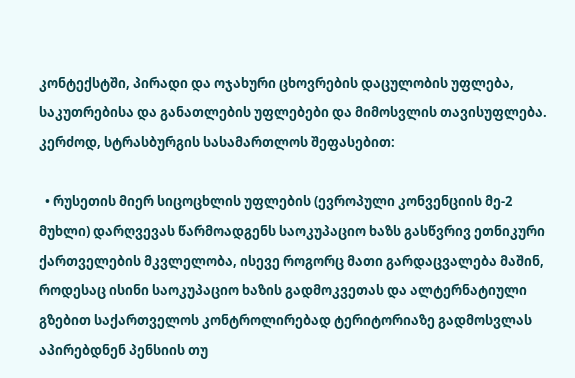კონტექსტში, პირადი და ოჯახური ცხოვრების დაცულობის უფლება, საკუთრებისა და განათლების უფლებები და მიმოსვლის თავისუფლება. კერძოდ, სტრასბურგის სასამართლოს შეფასებით:

  • რუსეთის მიერ სიცოცხლის უფლების (ევროპული კონვენციის მე-2 მუხლი) დარღვევას წარმოადგენს საოკუპაციო ხაზს გასწვრივ ეთნიკური ქართველების მკვლელობა, ისევე როგორც მათი გარდაცვალება მაშინ, როდესაც ისინი საოკუპაციო ხაზის გადმოკვეთას და ალტერნატიული გზებით საქართველოს კონტროლირებად ტერიტორიაზე გადმოსვლას აპირებდნენ პენსიის თუ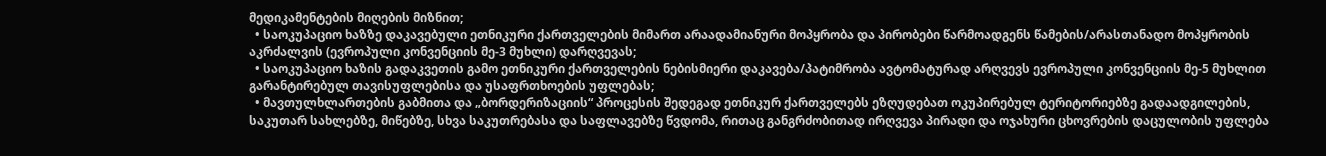მედიკამენტების მიღების მიზნით;
  • საოკუპაციო ხაზზე დაკავებული ეთნიკური ქართველების მიმართ არაადამიანური მოპყრობა და პირობები წარმოადგენს წამების/არასთანადო მოპყრობის აკრძალვის (ევროპული კონვენციის მე-3 მუხლი) დარღვევას;
  • საოკუპაციო ხაზის გადაკვეთის გამო ეთნიკური ქართველების ნებისმიერი დაკავება/პატიმრობა ავტომატურად არღვევს ევროპული კონვენციის მე-5 მუხლით გარანტირებულ თავისუფლებისა და უსაფრთხოების უფლებას;
  • მავთულხლართების გაბმითა და „ბორდერიზაციის“ პროცესის შედეგად ეთნიკურ ქართველებს ეზღუდებათ ოკუპირებულ ტერიტორიებზე გადაადგილების, საკუთარ სახლებზე, მიწებზე, სხვა საკუთრებასა და საფლავებზე წვდომა, რითაც განგრძობითად ირღვევა პირადი და ოჯახური ცხოვრების დაცულობის უფლება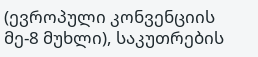(ევროპული კონვენციის მე-8 მუხლი), საკუთრების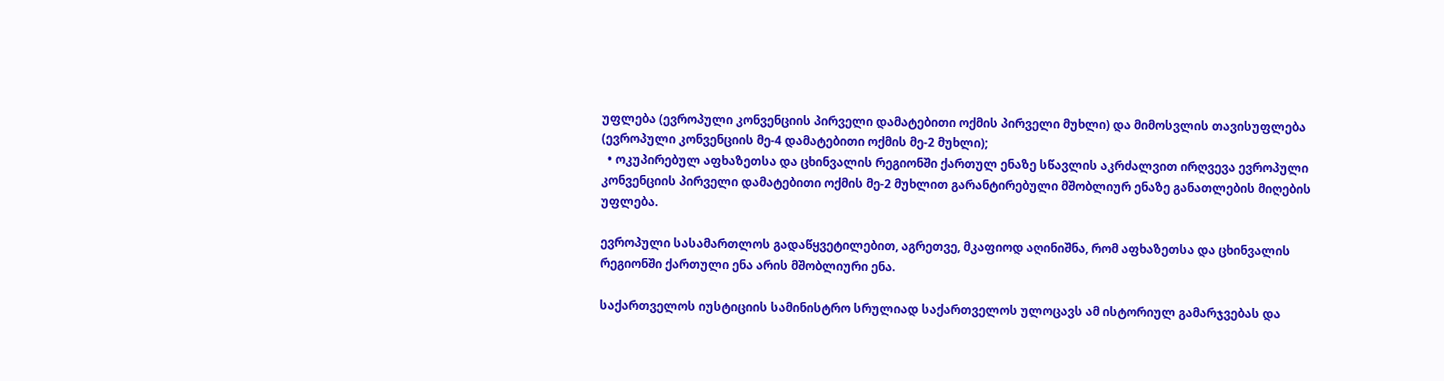უფლება (ევროპული კონვენციის პირველი დამატებითი ოქმის პირველი მუხლი) და მიმოსვლის თავისუფლება (ევროპული კონვენციის მე-4 დამატებითი ოქმის მე-2 მუხლი);
  • ოკუპირებულ აფხაზეთსა და ცხინვალის რეგიონში ქართულ ენაზე სწავლის აკრძალვით ირღვევა ევროპული კონვენციის პირველი დამატებითი ოქმის მე-2 მუხლით გარანტირებული მშობლიურ ენაზე განათლების მიღების უფლება.

ევროპული სასამართლოს გადაწყვეტილებით, აგრეთვე, მკაფიოდ აღინიშნა, რომ აფხაზეთსა და ცხინვალის რეგიონში ქართული ენა არის მშობლიური ენა.

საქართველოს იუსტიციის სამინისტრო სრულიად საქართველოს ულოცავს ამ ისტორიულ გამარჯვებას და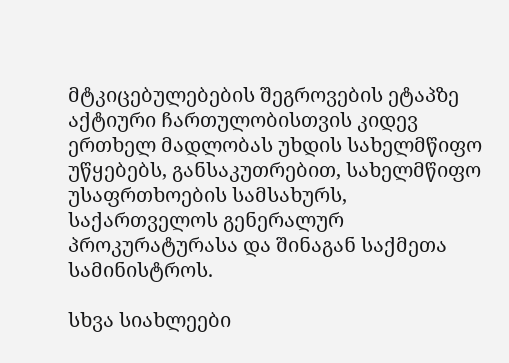მტკიცებულებების შეგროვების ეტაპზე აქტიური ჩართულობისთვის კიდევ ერთხელ მადლობას უხდის სახელმწიფო უწყებებს, განსაკუთრებით, სახელმწიფო უსაფრთხოების სამსახურს, საქართველოს გენერალურ პროკურატურასა და შინაგან საქმეთა სამინისტროს.

სხვა სიახლეები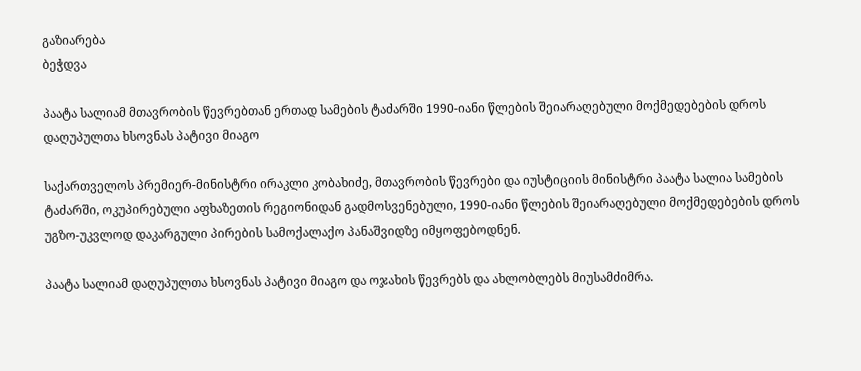გაზიარება
ბეჭდვა

პაატა სალიამ მთავრობის წევრებთან ერთად სამების ტაძარში 1990-იანი წლების შეიარაღებული მოქმედებების დროს დაღუპულთა ხსოვნას პატივი მიაგო

საქართველოს პრემიერ-მინისტრი ირაკლი კობახიძე, მთავრობის წევრები და იუსტიციის მინისტრი პაატა სალია სამების ტაძარში, ოკუპირებული აფხაზეთის რეგიონიდან გადმოსვენებული, 1990-იანი წლების შეიარაღებული მოქმედებების დროს უგზო-უკვლოდ დაკარგული პირების სამოქალაქო პანაშვიდზე იმყოფებოდნენ.

პაატა სალიამ დაღუპულთა ხსოვნას პატივი მიაგო და ოჯახის წევრებს და ახლობლებს მიუსამძიმრა.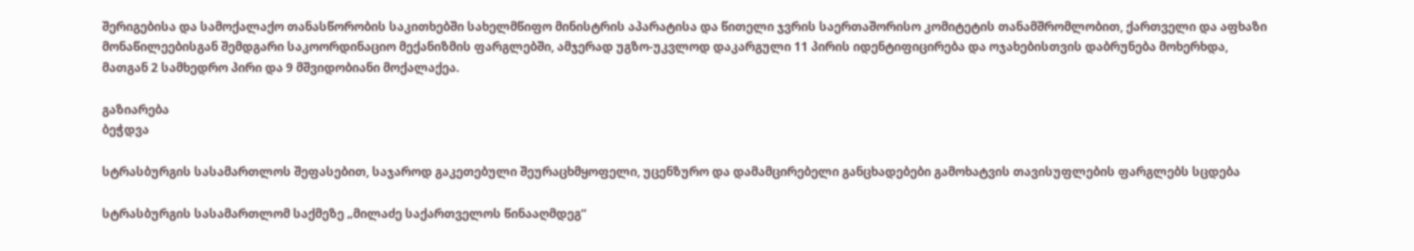შერიგებისა და სამოქალაქო თანასწორობის საკითხებში სახელმწიფო მინისტრის აპარატისა და წითელი ჯვრის საერთაშორისო კომიტეტის თანამშრომლობით, ქართველი და აფხაზი მონაწილეებისგან შემდგარი საკოორდინაციო მექანიზმის ფარგლებში, ამჯერად უგზო-უკვლოდ დაკარგული 11 პირის იდენტიფიცირება და ოჯახებისთვის დაბრუნება მოხერხდა, მათგან 2 სამხედრო პირი და 9 მშვიდობიანი მოქალაქეა.

გაზიარება
ბეჭდვა

სტრასბურგის სასამართლოს შეფასებით, საჯაროდ გაკეთებული შეურაცხმყოფელი, უცენზურო და დამამცირებელი განცხადებები გამოხატვის თავისუფლების ფარგლებს სცდება

სტრასბურგის სასამართლომ საქმეზე „მილაძე საქართველოს წინააღმდეგ“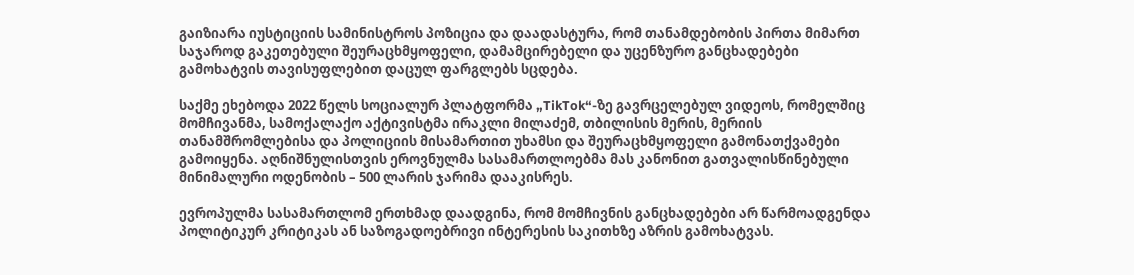გაიზიარა იუსტიციის სამინისტროს პოზიცია და დაადასტურა, რომ თანამდებობის პირთა მიმართ საჯაროდ გაკეთებული შეურაცხმყოფელი, დამამცირებელი და უცენზურო განცხადებები გამოხატვის თავისუფლებით დაცულ ფარგლებს სცდება.

საქმე ეხებოდა 2022 წელს სოციალურ პლატფორმა „TikTok“-ზე გავრცელებულ ვიდეოს, რომელშიც მომჩივანმა, სამოქალაქო აქტივისტმა ირაკლი მილაძემ, თბილისის მერის, მერიის თანამშრომლებისა და პოლიციის მისამართით უხამსი და შეურაცხმყოფელი გამონათქვამები გამოიყენა. აღნიშნულისთვის ეროვნულმა სასამართლოებმა მას კანონით გათვალისწინებული მინიმალური ოდენობის – 500 ლარის ჯარიმა დააკისრეს.

ევროპულმა სასამართლომ ერთხმად დაადგინა, რომ მომჩივნის განცხადებები არ წარმოადგენდა პოლიტიკურ კრიტიკას ან საზოგადოებრივი ინტერესის საკითხზე აზრის გამოხატვას.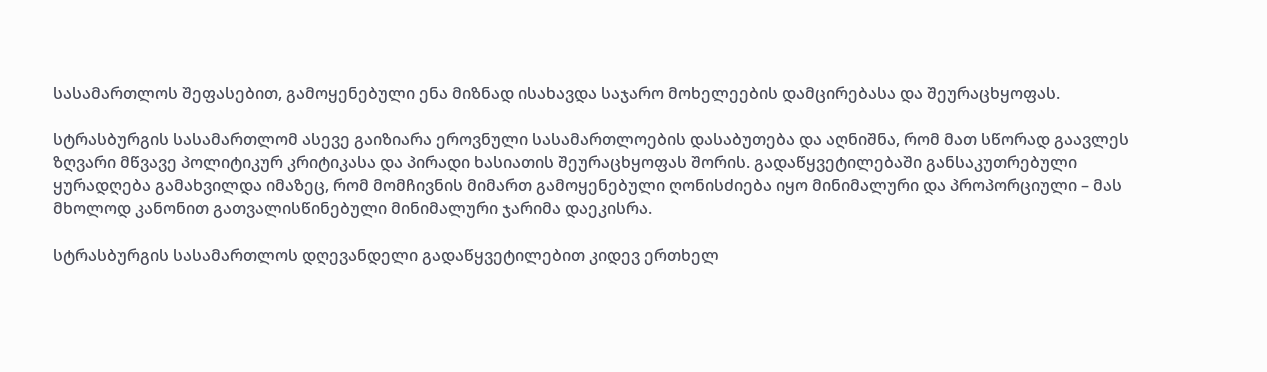სასამართლოს შეფასებით, გამოყენებული ენა მიზნად ისახავდა საჯარო მოხელეების დამცირებასა და შეურაცხყოფას.

სტრასბურგის სასამართლომ ასევე გაიზიარა ეროვნული სასამართლოების დასაბუთება და აღნიშნა, რომ მათ სწორად გაავლეს ზღვარი მწვავე პოლიტიკურ კრიტიკასა და პირადი ხასიათის შეურაცხყოფას შორის. გადაწყვეტილებაში განსაკუთრებული ყურადღება გამახვილდა იმაზეც, რომ მომჩივნის მიმართ გამოყენებული ღონისძიება იყო მინიმალური და პროპორციული – მას მხოლოდ კანონით გათვალისწინებული მინიმალური ჯარიმა დაეკისრა.

სტრასბურგის სასამართლოს დღევანდელი გადაწყვეტილებით კიდევ ერთხელ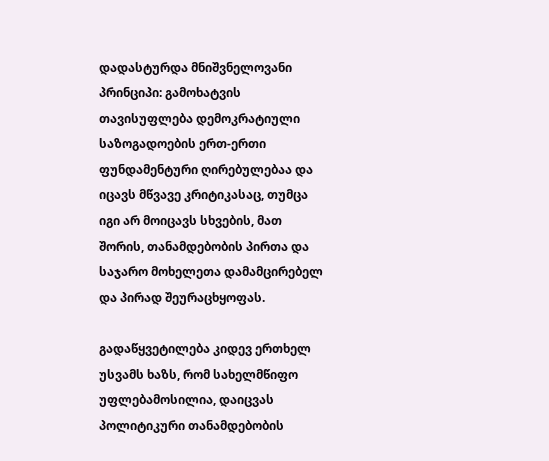დადასტურდა მნიშვნელოვანი პრინციპი: გამოხატვის თავისუფლება დემოკრატიული საზოგადოების ერთ-ერთი ფუნდამენტური ღირებულებაა და იცავს მწვავე კრიტიკასაც, თუმცა იგი არ მოიცავს სხვების, მათ შორის, თანამდებობის პირთა და საჯარო მოხელეთა დამამცირებელ და პირად შეურაცხყოფას.

გადაწყვეტილება კიდევ ერთხელ უსვამს ხაზს, რომ სახელმწიფო უფლებამოსილია, დაიცვას პოლიტიკური თანამდებობის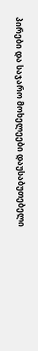პირები და საჯარო მოხელეები დაუსაბუთებელი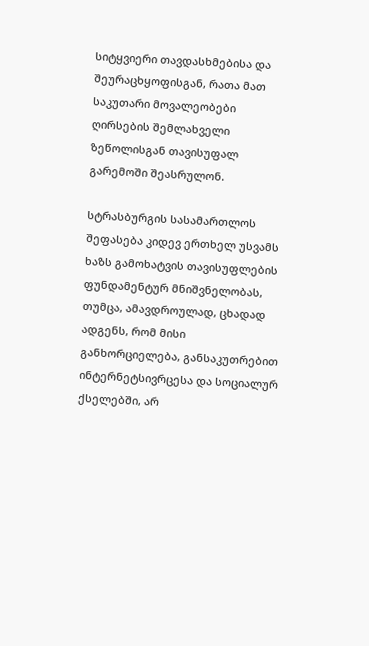სიტყვიერი თავდასხმებისა და შეურაცხყოფისგან, რათა მათ საკუთარი მოვალეობები ღირსების შემლახველი ზეწოლისგან თავისუფალ გარემოში შეასრულონ.

სტრასბურგის სასამართლოს შეფასება კიდევ ერთხელ უსვამს ხაზს გამოხატვის თავისუფლების ფუნდამენტურ მნიშვნელობას, თუმცა, ამავდროულად, ცხადად ადგენს, რომ მისი განხორციელება, განსაკუთრებით ინტერნეტსივრცესა და სოციალურ ქსელებში, არ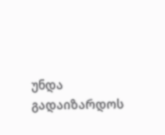უნდა გადაიზარდოს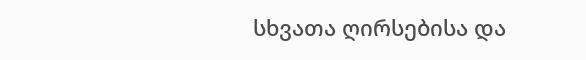სხვათა ღირსებისა და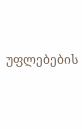უფლებების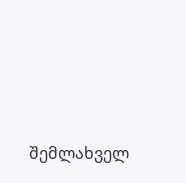შემლახველ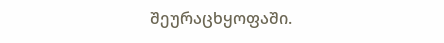შეურაცხყოფაში.